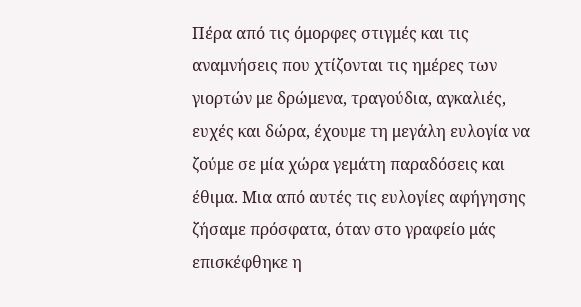Πέρα από τις όμορφες στιγμές και τις αναμνήσεις που χτίζονται τις ημέρες των γιορτών με δρώμενα, τραγούδια, αγκαλιές, ευχές και δώρα, έχουμε τη μεγάλη ευλογία να ζούμε σε μία χώρα γεμάτη παραδόσεις και έθιμα. Μια από αυτές τις ευλογίες αφήγησης ζήσαμε πρόσφατα, όταν στο γραφείο μάς επισκέφθηκε η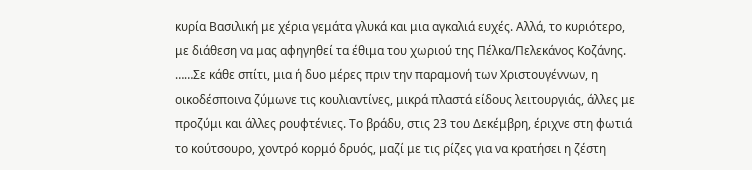κυρία Βασιλική με χέρια γεμάτα γλυκά και μια αγκαλιά ευχές. Αλλά, το κυριότερο, με διάθεση να μας αφηγηθεί τα έθιμα του χωριού της Πέλκα/Πελεκάνος Κοζάνης.
……Σε κάθε σπίτι, μια ή δυο μέρες πριν την παραμονή των Χριστουγέννων, η οικοδέσποινα ζύμωνε τις κουλιαντίνες, μικρά πλαστά είδους λειτουργιάς, άλλες με προζύμι και άλλες ρουφτένιες. Το βράδυ, στις 23 του Δεκέμβρη, έριχνε στη φωτιά το κούτσουρο, χοντρό κορμό δρυός, μαζί με τις ρίζες για να κρατήσει η ζέστη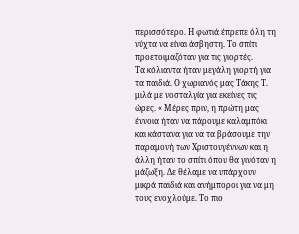περισσότερο. Η φωτιά έπρεπε όλη τη νύχτα να είναι άσβηστη. Το σπίτι προετοιμαζόταν για τις γιορτές.
Τα κόλιαντα ήταν μεγάλη γιορτή για τα παιδιά. Ο χωριανός μας Τάκης Τ. μιλά με νοσταλγία για εκείνες τις ώρες. « Μέρες πριν, η πρώτη μας έννοια ήταν να πάρουμε καλαμπόκι και κάστανα για να τα βράσουμε την παραμονή των Χριστουγέννων και η άλλη ήταν το σπίτι όπου θα γινόταν η μάζωξη. Δε θέλαμε να υπάρχουν μικρά παιδιά και ανήμποροι για να μη τους ενοχλούμε. Το πιο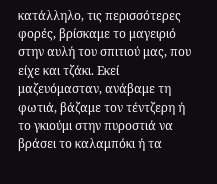κατάλληλο, τις περισσότερες φορές, βρίσκαμε το μαγειριό στην αυλή του σπιτιού μας, που είχε και τζάκι. Εκεί μαζευόμασταν, ανάβαμε τη φωτιά, βάζαμε τον τέντζερη ή το γκιούμι στην πυροστιά να βράσει το καλαμπόκι ή τα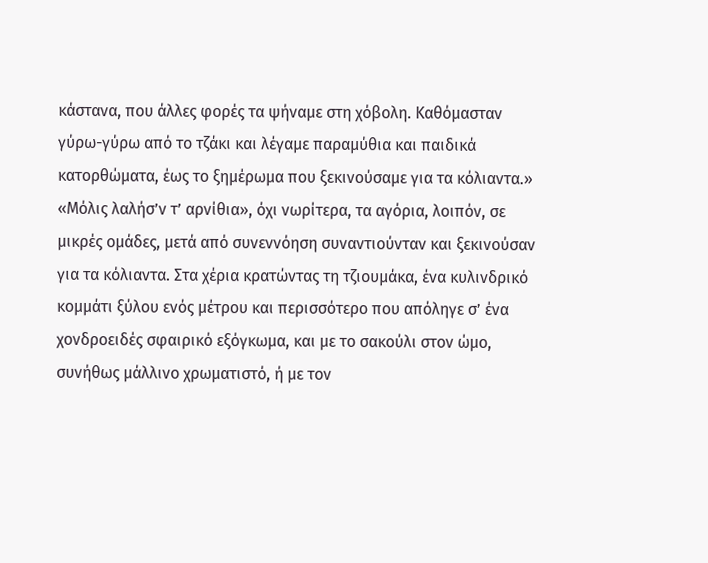κάστανα, που άλλες φορές τα ψήναμε στη χόβολη. Καθόμασταν γύρω-γύρω από το τζάκι και λέγαμε παραμύθια και παιδικά κατορθώματα, έως το ξημέρωμα που ξεκινούσαμε για τα κόλιαντα.»
«Μόλις λαλήσ’ν τ’ αρνίθια», όχι νωρίτερα, τα αγόρια, λοιπόν, σε μικρές ομάδες, μετά από συνεννόηση συναντιούνταν και ξεκινούσαν για τα κόλιαντα. Στα χέρια κρατώντας τη τζιουμάκα, ένα κυλινδρικό κομμάτι ξύλου ενός μέτρου και περισσότερο που απόληγε σ’ ένα χονδροειδές σφαιρικό εξόγκωμα, και με το σακούλι στον ώμο, συνήθως μάλλινο χρωματιστό, ή με τον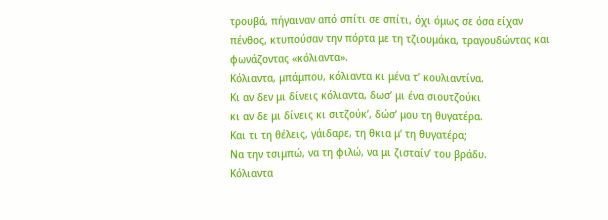τρουβά, πήγαιναν από σπίτι σε σπίτι, όχι όμως σε όσα είχαν πένθος, κτυπούσαν την πόρτα με τη τζιουμάκα, τραγουδώντας και φωνάζοντας «κόλιαντα».
Κόλιαντα, μπάμπου, κόλιαντα κι μένα τ’ κουλιαντίνα.
Κι αν δεν μι δίνεις κόλιαντα, δωσ’ μι ένα σιουτζούκι
κι αν δε μι δίνεις κι σιτζούκ’, δώσ’ μου τη θυγατέρα.
Και τι τη θέλεις, γάιδαρε, τη θκια μ‘ τη θυγατέρα;
Να την τσιμπώ, να τη φιλώ, να μι ζισταίν’ του βράδυ.
Κόλιαντα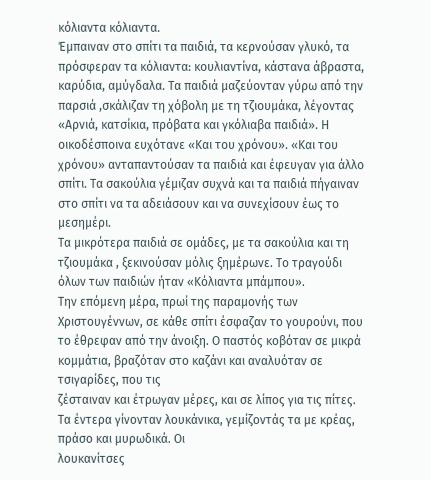κόλιαντα κόλιαντα.
Έμπαιναν στο σπίτι τα παιδιά, τα κερνούσαν γλυκό, τα πρόσφεραν τα κόλιαντα: κουλιαντίνα, κάστανα άβραστα, καρύδια, αμύγδαλα. Τα παιδιά μαζεύονταν γύρω από την παρσιά ,σκάλιζαν τη χόβολη με τη τζιουμάκα, λέγοντας «Αρνιά, κατσίκια, πρόβατα και γκόλιαβα παιδιά». Η οικοδέσποινα ευχότανε «Και του χρόνου». «Και του χρόνου» ανταπαντούσαν τα παιδιά και έφευγαν για άλλο σπίτι. Τα σακούλια γέμιζαν συχνά και τα παιδιά πήγαιναν στο σπίτι να τα αδειάσουν και να συνεχίσουν έως το μεσημέρι.
Τα μικρότερα παιδιά σε ομάδες, με τα σακούλια και τη τζιουμάκα , ξεκινούσαν μόλις ξημέρωνε. Το τραγούδι όλων των παιδιών ήταν «Κόλιαντα μπάμπου».
Την επόμενη μέρα, πρωί της παραμονής των Χριστουγέννων, σε κάθε σπίτι έσφαζαν το γουρούνι, που το έθρεφαν από την άνοιξη. Ο παστός κοβόταν σε μικρά κομμάτια, βραζόταν στο καζάνι και αναλυόταν σε τσιγαρίδες, που τις
ζέσταιναν και έτρωγαν μέρες, και σε λίπος για τις πίτες. Τα έντερα γίνονταν λουκάνικα, γεμίζοντάς τα με κρέας, πράσο και μυρωδικά. Οι
λουκανίτσες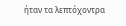ήταν τα λεπτόχοντρα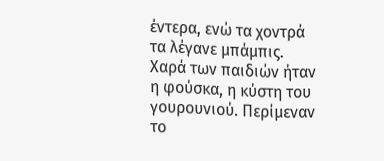έντερα, ενώ τα χοντρά τα λέγανε μπάμπις.
Χαρά των παιδιών ήταν η φούσκα, η κύστη του γουρουνιού. Περίμεναν
το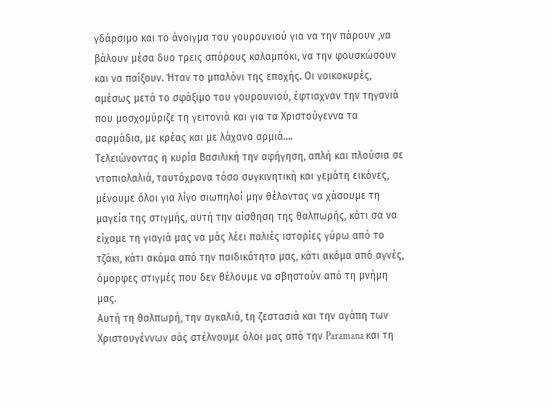γδάρσιμο και το άνοιγμα του γουρουνιού για να την πάρουν ,να βάλουν μέσα δυο τρεις σπόρους καλαμπόκι, να την φουσκώσουν και να παίξουν. Ήταν το μπαλόνι της εποχής. Οι νοικοκυρές, αμέσως μετά το σφάξιμο του γουρουνιού, έφτιαχναν την τηγανιά που μοσχομύριζε τη γειτονιά και για τα Χριστούγεννα τα σαρμάδια, με κρέας και με λάχανο αρμιά….
Τελειώνοντας η κυρία Βασιλική την αφήγηση, απλή και πλούσια σε ντοπιολαλιά, ταυτόχρονα τόσο συγκινητική και γεμάτη εικόνες, μένουμε όλοι για λίγο σιωπηλοί μην θέλοντας να χάσουμε τη μαγεία της στιγμής, αυτή την αίσθηση της θαλπωρής, κάτι σα να είχαμε τη γιαγιά μας να μάς λέει παλιές ιστορίες γύρω από το τζάκι, κάτι ακόμα από την παιδικότητα μας, κάτι ακόμα από αγνές, όμορφες στιγμές που δεν θέλουμε να σβηστούν από τη μνήμη μας.
Αυτή τη θαλπωρή, την αγκαλιά, tη ζεστασιά και την αγάπη των Χριστουγέννων σάς στέλνουμε όλοι μας από την Paramana και τη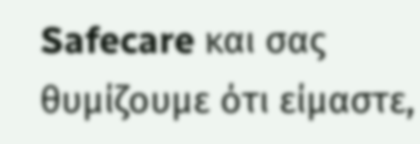Safecare και σας θυμίζουμε ότι είμαστε,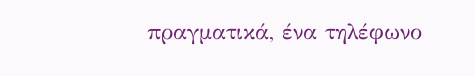πραγματικά, ένα τηλέφωνο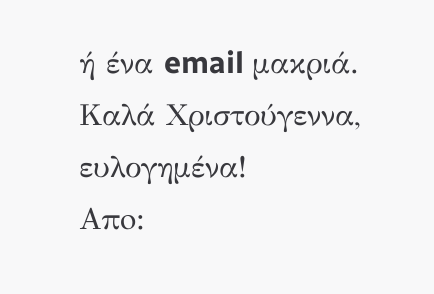ή ένα email μακριά.
Καλά Χριστούγεννα, ευλογημένα!
Aπo: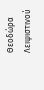Θεοδώρα Λειψιστινού